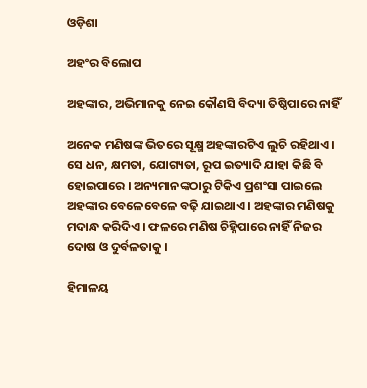ଓଡ଼ିଶା

ଅହଂର ବିଲୋପ

ଅହଙ୍କାର, ଅଭିମାନକୁ ନେଇ କୌଣସି ବିଦ୍ୟା ତିଷ୍ଠିପାରେ ନାହିଁ

ଅନେକ ମଣିଷଙ୍କ ଭିତରେ ସୂକ୍ଷ୍ମ ଅହଙ୍କାରଟିଏ ଲୁଚି ରହିଥାଏ । ସେ ଧନ, କ୍ଷମତା, ଯୋଗ୍ୟତା, ରୂପ ଇତ୍ୟାଦି ଯାହା କିଛି ବି ହୋଇପାରେ । ଅନ୍ୟମାନଙ୍କଠାରୁ ଟିକିଏ ପ୍ରଶଂସା ପାଇଲେ ଅହଙ୍କାର ବେଳେବେଳେ ବଢ଼ି ଯାଇଥାଏ । ଅହଙ୍କାର ମଣିଷକୁ ମଦାନ୍ଧ କରିଦିଏ । ଫଳରେ ମଣିଷ ଚିହ୍ନିପାରେ ନାହିଁ ନିଜର ଦୋଷ ଓ ଦୁର୍ବଳତାକୁ ।

ହିମାଳୟ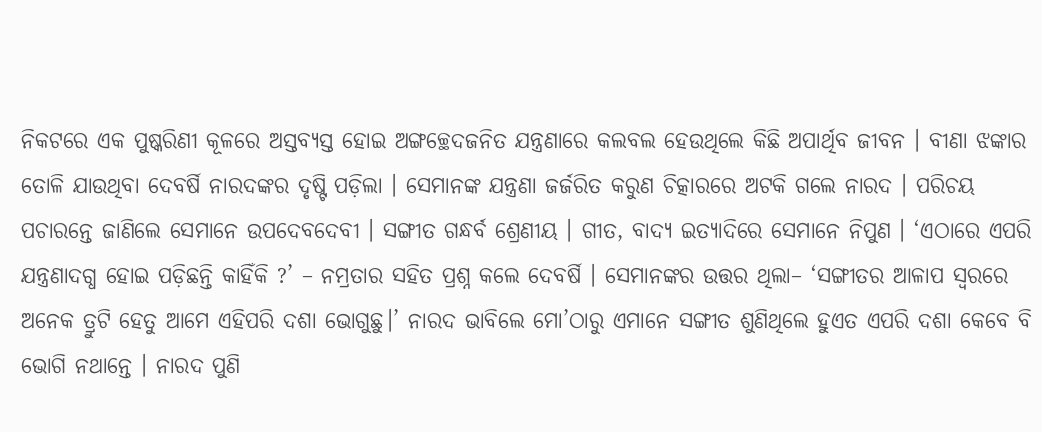ନିକଟରେ ଏକ ପୁଷ୍କରିଣୀ କୂଳରେ ଅସ୍ତବ୍ୟସ୍ତ ହୋଇ ଅଙ୍ଗଚ୍ଛେଦଜନିତ ଯନ୍ତ୍ରଣାରେ କଲବଲ ହେଉଥିଲେ କିଛି ଅପାର୍ଥିବ ଜୀବନ । ବୀଣା ଝଙ୍କାର ତୋଳି ଯାଉଥିବା ଦେବର୍ଷି ନାରଦଙ୍କର ଦୃଷ୍ଟି ପଡ଼ିଲା । ସେମାନଙ୍କ ଯନ୍ତ୍ରଣା ଜର୍ଜରିତ କରୁଣ ଚିତ୍କାରରେ ଅଟକି ଗଲେ ନାରଦ । ପରିଚୟ ପଚାରନ୍ତେ ଜାଣିଲେ ସେମାନେ ଉପଦେବଦେବୀ । ସଙ୍ଗୀତ ଗନ୍ଧର୍ବ ଶ୍ରେଣୀୟ । ଗୀତ, ବାଦ୍ୟ ଇତ୍ୟାଦିରେ ସେମାନେ ନିପୁଣ । ‘ଏଠାରେ ଏପରି ଯନ୍ତ୍ରଣାଦଗ୍ଧ ହୋଇ ପଡ଼ିଛନ୍ତି କାହିଁକି ?’ – ନମ୍ରତାର ସହିତ ପ୍ରଶ୍ନ କଲେ ଦେବର୍ଷି । ସେମାନଙ୍କର ଉତ୍ତର ଥିଲା– ‘ସଙ୍ଗୀତର ଆଳାପ ସ୍ୱରରେ ଅନେକ ତ୍ରୁଟି ହେତୁ ଆମେ ଏହିପରି ଦଶା ଭୋଗୁଛୁ।’ ନାରଦ ଭାବିଲେ ମୋ’ଠାରୁ ଏମାନେ ସଙ୍ଗୀତ ଶୁଣିଥିଲେ ହୁଏତ ଏପରି ଦଶା କେବେ ବି ଭୋଗି ନଥାନ୍ତେ । ନାରଦ ପୁଣି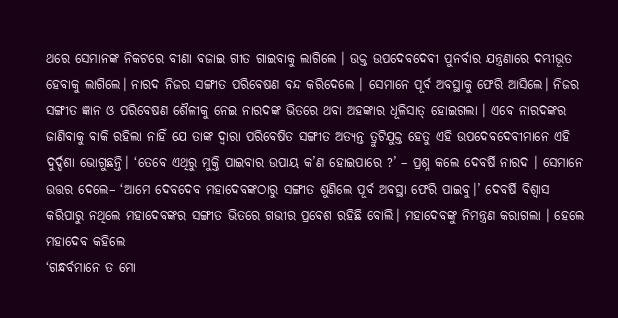ଥରେ ସେମାନଙ୍କ ନିକଟରେ ବୀଣା ବଜାଇ ଗୀତ ଗାଇବାକୁ ଲାଗିଲେ । ଉକ୍ତ ଉପଦେବଦେବୀ ପୁନର୍ବାର ଯନ୍ତ୍ରଣାରେ ଦମ୍ଭୀଭୂତ ହେବାକୁ ଲାଗିଲେ। ନାରଦ ନିଜର ସଙ୍ଗୀତ ପରିବେଷଣ ବନ୍ଦ କରିଦେଲେ । ସେମାନେ ପୂର୍ବ ଅବସ୍ଥାକୁ ଫେରି ଆସିଲେ। ନିଜର ସଙ୍ଗୀତ ଜ୍ଞାନ ଓ ପରିବେଷଣ ଶୈଳୀକୁ ନେଇ ନାରଦଙ୍କ ଭିତରେ ଥବା ଅହଙ୍କାର ଧୂଳିସାତ୍ ହୋଇଗଲା । ଏବେ ନାରଦଙ୍କର ଜାଣିବାକୁ ବାକି ରହିଲା ନାହିଁ ଯେ ତାଙ୍କ ଦ୍ବାରା ପରିବେଷିତ ସଙ୍ଗୀତ ଅତ୍ୟନ୍ତ ତ୍ରୁଟିଯୁକ୍ତ ହେତୁ ଏହି ଉପଦେବଦେବୀମାନେ ଏହି ଦୁର୍ଦ୍ଦଶା ଭୋଗୁଛନ୍ତି। ‘ତେବେ ଏଥିରୁ ମୁକ୍ତି ପାଇବାର ଉପାୟ କ’ଣ ହୋଇପାରେ ?’ – ପ୍ରଶ୍ନ କଲେ ଦେବର୍ଷି ନାରଦ । ସେମାନେ ଉତ୍ତର ଦେଲେ– ‘ଆମେ ଦେବଦେବ ମହାଦେବଙ୍କଠାରୁ ସଙ୍ଗୀତ ଶୁଣିଲେ ପୂର୍ବ ଅବସ୍ଥା ଫେରି ପାଇବୁ।’ ଦେବର୍ଷି ବିଶ୍ଵାସ କରିପାରୁ ନଥିଲେ ମହାଦେବଙ୍କର ସଙ୍ଗୀତ ଭିତରେ ଗଭୀର ପ୍ରବେଶ ରହିଛି ବୋଲି। ମହାଦେବଙ୍କୁ ନିମନ୍ତ୍ରଣ କରାଗଲା । ହେଲେ ମହାଦେବ କହିଲେ
‘ଗନ୍ଧର୍ବମାନେ ତ ମୋ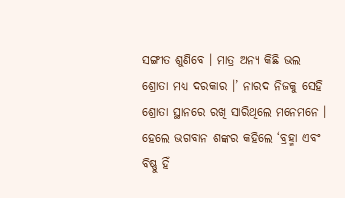ସଙ୍ଗୀତ ଶୁଣିବେ । ମାତ୍ର ଅନ୍ୟ କିଛି ଭଲ ଶ୍ରୋତା ମଧ୍ୟ ଦରକାର ।’ ନାରଦ ନିଜକୁ ସେହି ଶ୍ରୋତା ସ୍ଥାନରେ ରଖି ସାରିଥିଲେ ମନେମନେ । ହେଲେ ଭଗବାନ ଶଙ୍କର କହିଲେ ‘ବ୍ରହ୍ମା ଏବଂ ବିଷ୍ଣୁ ହିଁ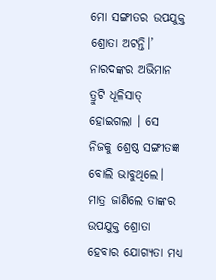ମୋ ସଙ୍ଗୀତର ଉପଯୁକ୍ତ ଶ୍ରୋତା ଅଟନ୍ତି।’ ନାରଦଙ୍କର ଅଭିମାନ ତ୍ରୁଟି ଧୂଳିସାତ୍ ହୋଇଗଲା । ସେ ନିଜକୁ ଶ୍ରେଷ୍ଠ ସଙ୍ଗୀତଜ୍ଞ ବୋଲି ଭାବୁଥିଲେ। ମାତ୍ର ଜାଣିଲେ ତାଙ୍କର ଉପଯୁକ୍ତ ଶ୍ରୋତା ହେବାର ଯୋଗ୍ୟତା ମଧ୍ୟ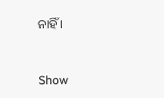ନାହିଁ ।



Show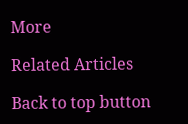More

Related Articles

Back to top button